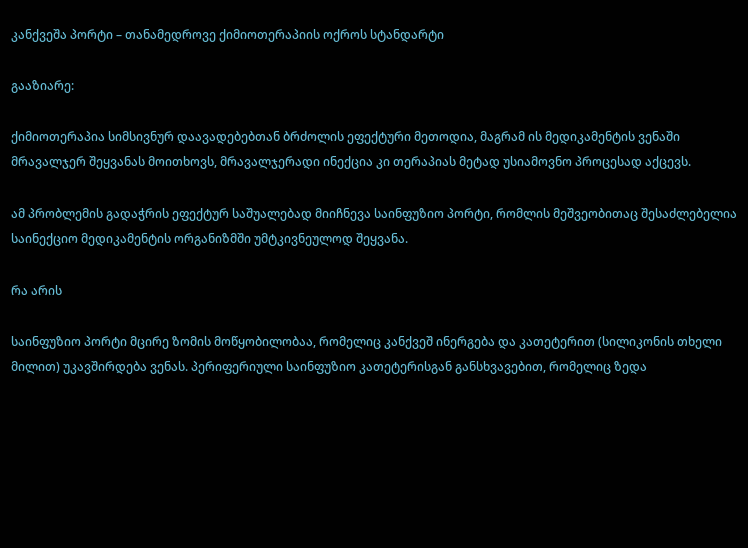კანქვეშა პორტი – თანამედროვე ქიმიოთერაპიის ოქროს სტანდარტი

გააზიარე:

ქიმიოთერაპია სიმსივნურ დაავადებებთან ბრძოლის ეფექტური მეთოდია, მაგრამ ის მედიკამენტის ვენაში მრავალჯერ შეყვანას მოითხოვს, მრავალჯერადი ინექცია კი თერაპიას მეტად უსიამოვნო პროცესად აქცევს.

ამ პრობლემის გადაჭრის ეფექტურ საშუალებად მიიჩნევა საინფუზიო პორტი, რომლის მეშვეობითაც შესაძლებელია საინექციო მედიკამენტის ორგანიზმში უმტკივნეულოდ შეყვანა.

რა არის

საინფუზიო პორტი მცირე ზომის მოწყობილობაა, რომელიც კანქვეშ ინერგება და კათეტერით (სილიკონის თხელი მილით) უკავშირდება ვენას. პერიფერიული საინფუზიო კათეტერისგან განსხვავებით, რომელიც ზედა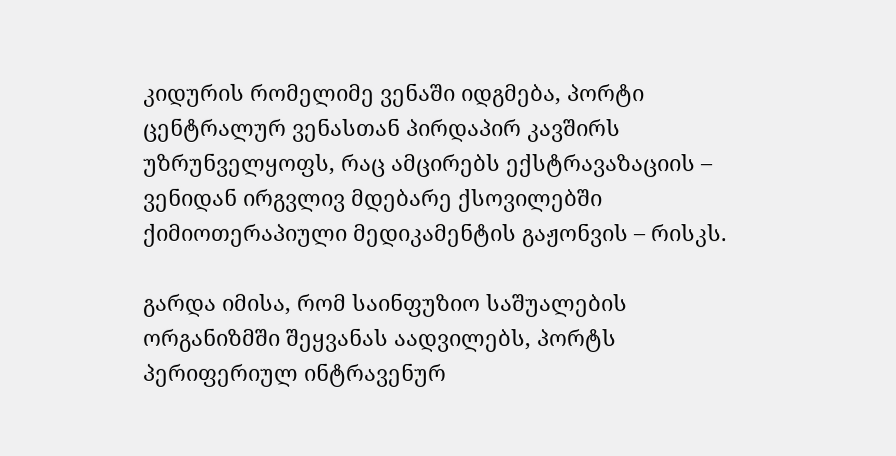კიდურის რომელიმე ვენაში იდგმება, პორტი ცენტრალურ ვენასთან პირდაპირ კავშირს უზრუნველყოფს, რაც ამცირებს ექსტრავაზაციის – ვენიდან ირგვლივ მდებარე ქსოვილებში ქიმიოთერაპიული მედიკამენტის გაჟონვის – რისკს.

გარდა იმისა, რომ საინფუზიო საშუალების ორგანიზმში შეყვანას აადვილებს, პორტს პერიფერიულ ინტრავენურ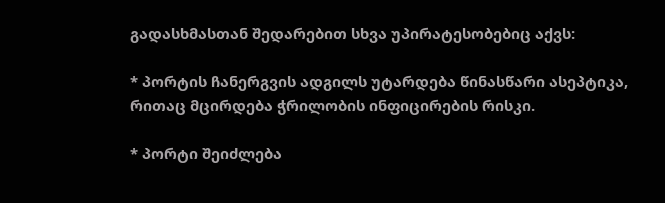გადასხმასთან შედარებით სხვა უპირატესობებიც აქვს:

* პორტის ჩანერგვის ადგილს უტარდება წინასწარი ასეპტიკა, რითაც მცირდება ჭრილობის ინფიცირების რისკი.

* პორტი შეიძლება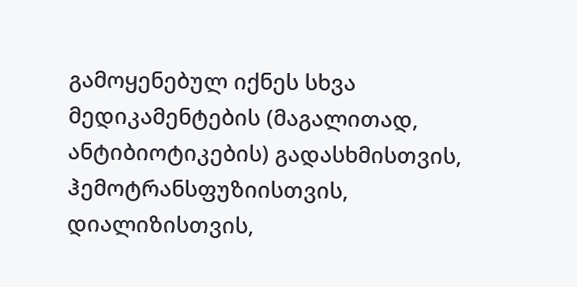გამოყენებულ იქნეს სხვა მედიკამენტების (მაგალითად, ანტიბიოტიკების) გადასხმისთვის, ჰემოტრანსფუზიისთვის, დიალიზისთვის,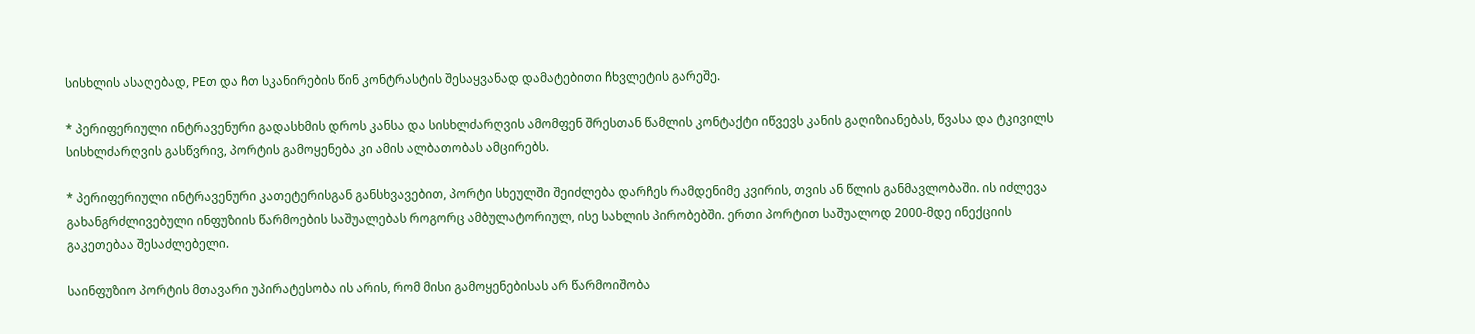სისხლის ასაღებად, PEთ და ჩთ სკანირების წინ კონტრასტის შესაყვანად დამატებითი ჩხვლეტის გარეშე.

* პერიფერიული ინტრავენური გადასხმის დროს კანსა და სისხლძარღვის ამომფენ შრესთან წამლის კონტაქტი იწვევს კანის გაღიზიანებას, წვასა და ტკივილს სისხლძარღვის გასწვრივ, პორტის გამოყენება კი ამის ალბათობას ამცირებს.

* პერიფერიული ინტრავენური კათეტერისგან განსხვავებით, პორტი სხეულში შეიძლება დარჩეს რამდენიმე კვირის, თვის ან წლის განმავლობაში. ის იძლევა გახანგრძლივებული ინფუზიის წარმოების საშუალებას როგორც ამბულატორიულ, ისე სახლის პირობებში. ერთი პორტით საშუალოდ 2000-მდე ინექციის გაკეთებაა შესაძლებელი.

საინფუზიო პორტის მთავარი უპირატესობა ის არის, რომ მისი გამოყენებისას არ წარმოიშობა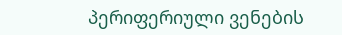პერიფერიული ვენების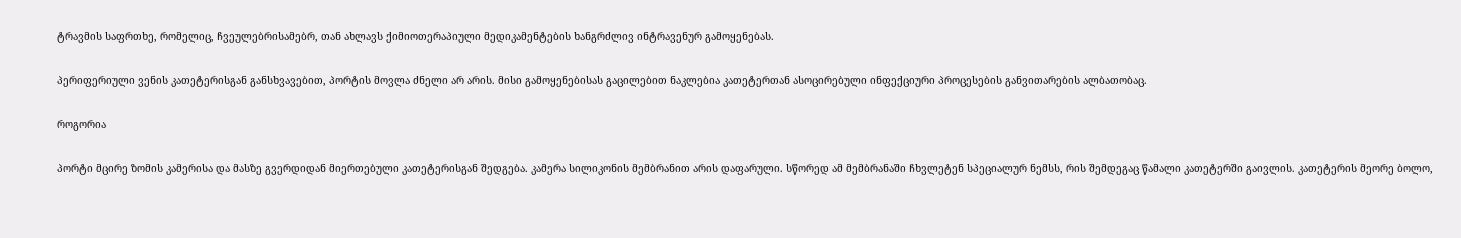ტრავმის საფრთხე, რომელიც, ჩვეულებრისამებრ, თან ახლავს ქიმიოთერაპიული მედიკამენტების ხანგრძლივ ინტრავენურ გამოყენებას.

პერიფერიული ვენის კათეტერისგან განსხვავებით, პორტის მოვლა ძნელი არ არის. მისი გამოყენებისას გაცილებით ნაკლებია კათეტერთან ასოცირებული ინფექციური პროცესების განვითარების ალბათობაც.

როგორია

პორტი მცირე ზომის კამერისა და მასზე გვერდიდან მიერთებული კათეტერისგან შედგება. კამერა სილიკონის მემბრანით არის დაფარული. სწორედ ამ მემბრანაში ჩხვლეტენ სპეციალურ ნემსს, რის შემდეგაც წამალი კათეტერში გაივლის. კათეტერის მეორე ბოლო,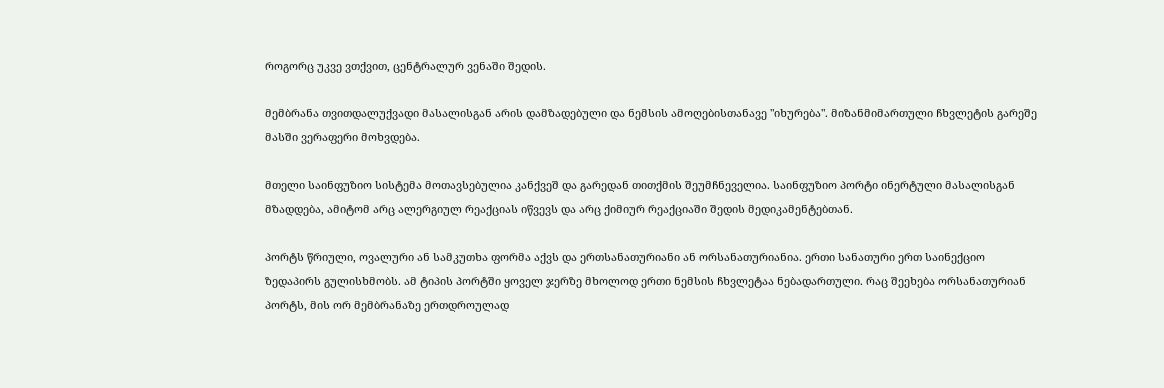როგორც უკვე ვთქვით, ცენტრალურ ვენაში შედის.

მემბრანა თვითდალუქვადი მასალისგან არის დამზადებული და ნემსის ამოღებისთანავე "იხურება". მიზანმიმართული ჩხვლეტის გარეშე მასში ვერაფერი მოხვდება.

მთელი საინფუზიო სისტემა მოთავსებულია კანქვეშ და გარედან თითქმის შეუმჩნეველია. საინფუზიო პორტი ინერტული მასალისგან მზადდება, ამიტომ არც ალერგიულ რეაქციას იწვევს და არც ქიმიურ რეაქციაში შედის მედიკამენტებთან.

პორტს წრიული, ოვალური ან სამკუთხა ფორმა აქვს და ერთსანათურიანი ან ორსანათურიანია. ერთი სანათური ერთ საინექციო ზედაპირს გულისხმობს. ამ ტიპის პორტში ყოველ ჯერზე მხოლოდ ერთი ნემსის ჩხვლეტაა ნებადართული. რაც შეეხება ორსანათურიან პორტს, მის ორ მემბრანაზე ერთდროულად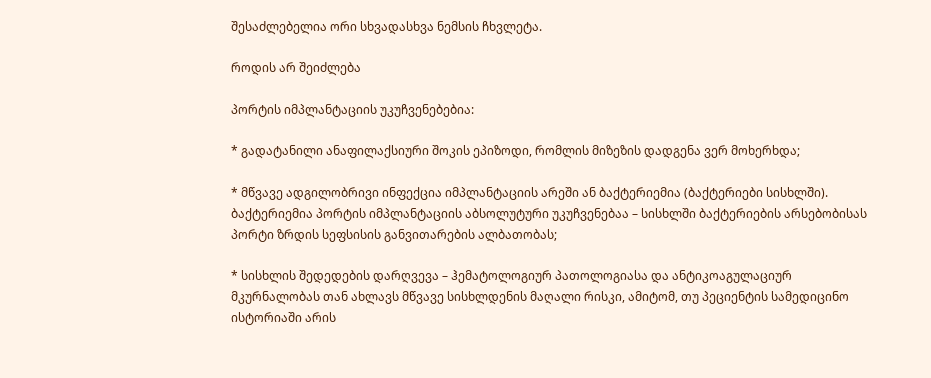შესაძლებელია ორი სხვადასხვა ნემსის ჩხვლეტა.

როდის არ შეიძლება

პორტის იმპლანტაციის უკუჩვენებებია:

* გადატანილი ანაფილაქსიური შოკის ეპიზოდი, რომლის მიზეზის დადგენა ვერ მოხერხდა;

* მწვავე ადგილობრივი ინფექცია იმპლანტაციის არეში ან ბაქტერიემია (ბაქტერიები სისხლში). ბაქტერიემია პორტის იმპლანტაციის აბსოლუტური უკუჩვენებაა – სისხლში ბაქტერიების არსებობისას პორტი ზრდის სეფსისის განვითარების ალბათობას;

* სისხლის შედედების დარღვევა – ჰემატოლოგიურ პათოლოგიასა და ანტიკოაგულაციურ მკურნალობას თან ახლავს მწვავე სისხლდენის მაღალი რისკი, ამიტომ, თუ პეციენტის სამედიცინო ისტორიაში არის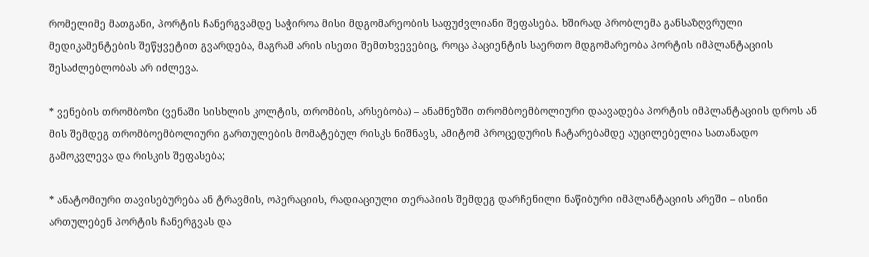რომელიმე მათგანი, პორტის ჩანერგვამდე საჭიროა მისი მდგომარეობის საფუძვლიანი შეფასება. ხშირად პრობლემა განსაზღვრული მედიკამენტების შეწყვეტით გვარდება, მაგრამ არის ისეთი შემთხვევებიც, როცა პაციენტის საერთო მდგომარეობა პორტის იმპლანტაციის შესაძლებლობას არ იძლევა.

* ვენების თრომბოზი (ვენაში სისხლის კოლტის, თრომბის, არსებობა) – ანამნეზში თრომბოემბოლიური დაავადება პორტის იმპლანტაციის დროს ან მის შემდეგ თრომბოემბოლიური გართულების მომატებულ რისკს ნიშნავს, ამიტომ პროცედურის ჩატარებამდე აუცილებელია სათანადო გამოკვლევა და რისკის შეფასება;

* ანატომიური თავისებურება ან ტრავმის, ოპერაციის, რადიაციული თერაპიის შემდეგ დარჩენილი ნაწიბური იმპლანტაციის არეში – ისინი ართულებენ პორტის ჩანერგვას და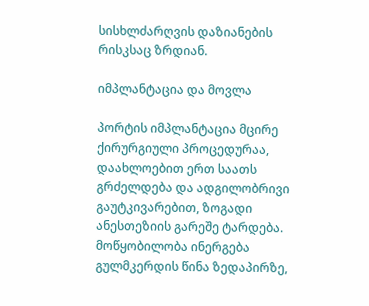სისხლძარღვის დაზიანების რისკსაც ზრდიან.

იმპლანტაცია და მოვლა

პორტის იმპლანტაცია მცირე ქირურგიული პროცედურაა, დაახლოებით ერთ საათს გრძელდება და ადგილობრივი გაუტკივარებით, ზოგადი ანესთეზიის გარეშე ტარდება. მოწყობილობა ინერგება გულმკერდის წინა ზედაპირზე,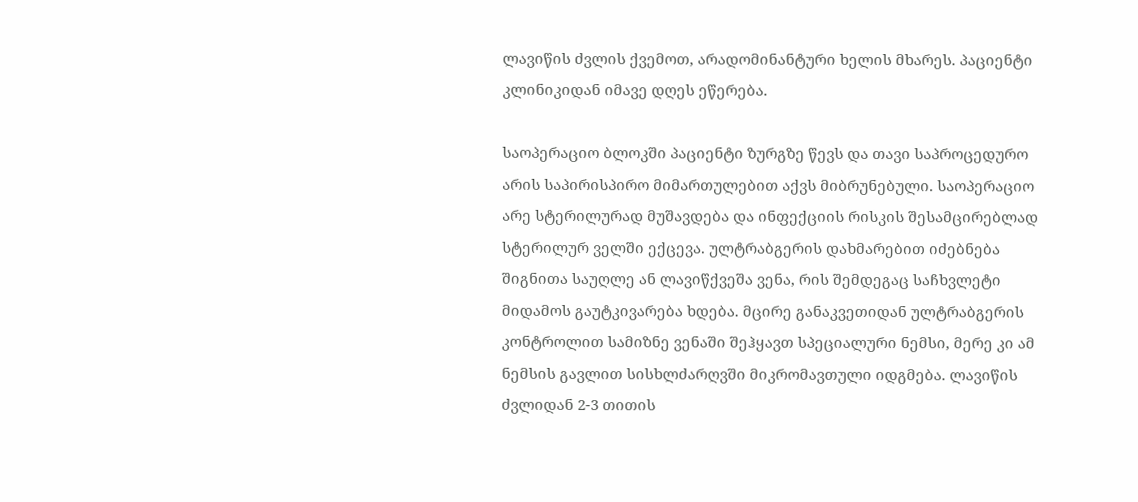ლავიწის ძვლის ქვემოთ, არადომინანტური ხელის მხარეს. პაციენტი კლინიკიდან იმავე დღეს ეწერება.

საოპერაციო ბლოკში პაციენტი ზურგზე წევს და თავი საპროცედურო არის საპირისპირო მიმართულებით აქვს მიბრუნებული. საოპერაციო არე სტერილურად მუშავდება და ინფექციის რისკის შესამცირებლად სტერილურ ველში ექცევა. ულტრაბგერის დახმარებით იძებნება შიგნითა საუღლე ან ლავიწქვეშა ვენა, რის შემდეგაც საჩხვლეტი მიდამოს გაუტკივარება ხდება. მცირე განაკვეთიდან ულტრაბგერის კონტროლით სამიზნე ვენაში შეჰყავთ სპეციალური ნემსი, მერე კი ამ ნემსის გავლით სისხლძარღვში მიკრომავთული იდგმება. ლავიწის ძვლიდან 2-3 თითის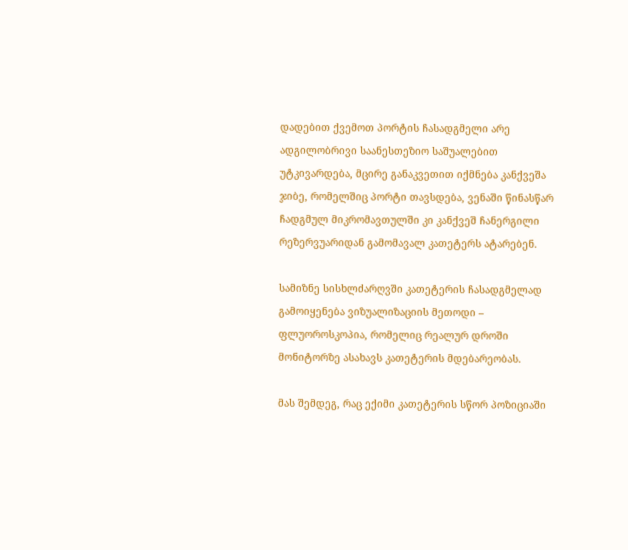დადებით ქვემოთ პორტის ჩასადგმელი არე ადგილობრივი საანესთეზიო საშუალებით უტკივარდება, მცირე განაკვეთით იქმნება კანქვეშა ჯიბე, რომელშიც პორტი თავსდება, ვენაში წინასწარ ჩადგმულ მიკრომავთულში კი კანქვეშ ჩანერგილი რეზერვუარიდან გამომავალ კათეტერს ატარებენ.

სამიზნე სისხლძარღვში კათეტერის ჩასადგმელად გამოიყენება ვიზუალიზაციის მეთოდი – ფლუოროსკოპია, რომელიც რეალურ დროში მონიტორზე ასახავს კათეტერის მდებარეობას.

მას შემდეგ, რაც ექიმი კათეტერის სწორ პოზიციაში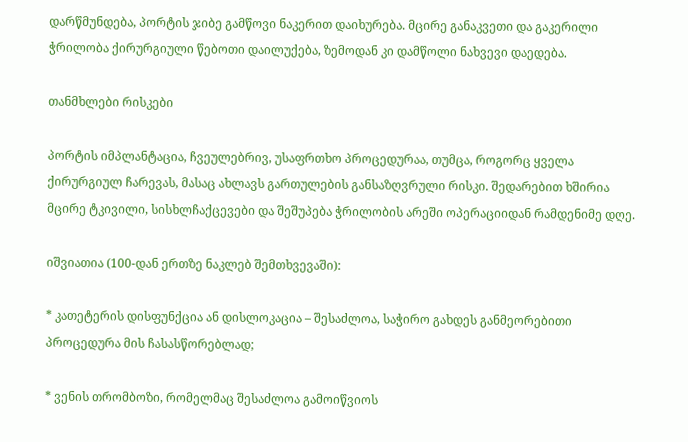დარწმუნდება, პორტის ჯიბე გამწოვი ნაკერით დაიხურება. მცირე განაკვეთი და გაკერილი ჭრილობა ქირურგიული წებოთი დაილუქება, ზემოდან კი დამწოლი ნახვევი დაედება.

თანმხლები რისკები

პორტის იმპლანტაცია, ჩვეულებრივ, უსაფრთხო პროცედურაა, თუმცა, როგორც ყველა ქირურგიულ ჩარევას, მასაც ახლავს გართულების განსაზღვრული რისკი. შედარებით ხშირია მცირე ტკივილი, სისხლჩაქცევები და შეშუპება ჭრილობის არეში ოპერაციიდან რამდენიმე დღე.

იშვიათია (100-დან ერთზე ნაკლებ შემთხვევაში):

* კათეტერის დისფუნქცია ან დისლოკაცია – შესაძლოა, საჭირო გახდეს განმეორებითი პროცედურა მის ჩასასწორებლად;

* ვენის თრომბოზი, რომელმაც შესაძლოა გამოიწვიოს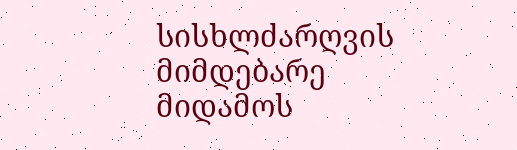სისხლძარღვის მიმდებარე მიდამოს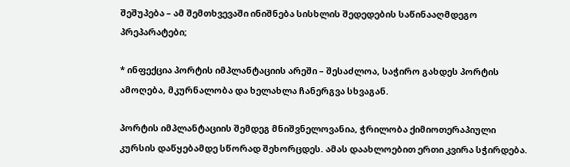შეშუპება – ამ შემთხვევაში ინიშნება სისხლის შედედების საწინააღმდეგო პრეპარატები;

* ინფექცია პორტის იმპლანტაციის არეში – შესაძლოა, საჭირო გახდეს პორტის ამოღება, მკურნალობა და ხელახლა ჩანერგვა სხვაგან.

პორტის იმპლანტაციის შემდეგ მნიშვნელოვანია, ჭრილობა ქიმიოთერაპიული კურსის დაწყებამდე სწორად შეხორცდეს. ამას დაახლოებით ერთი კვირა სჭირდება.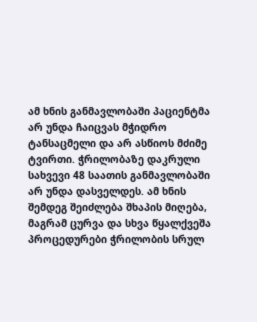ამ ხნის განმავლობაში პაციენტმა არ უნდა ჩაიცვას მჭიდრო ტანსაცმელი და არ ასწიოს მძიმე ტვირთი. ჭრილობაზე დაკრული სახვევი 48 საათის განმავლობაში არ უნდა დასველდეს. ამ ხნის შემდეგ შეიძლება შხაპის მიღება, მაგრამ ცურვა და სხვა წყალქვეშა პროცედურები ჭრილობის სრულ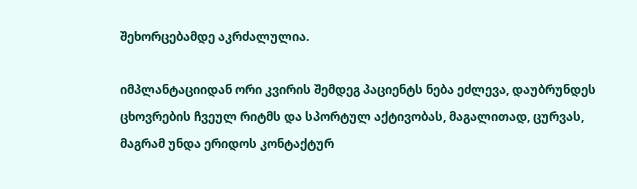შეხორცებამდე აკრძალულია.

იმპლანტაციიდან ორი კვირის შემდეგ პაციენტს ნება ეძლევა, დაუბრუნდეს ცხოვრების ჩვეულ რიტმს და სპორტულ აქტივობას, მაგალითად, ცურვას, მაგრამ უნდა ერიდოს კონტაქტურ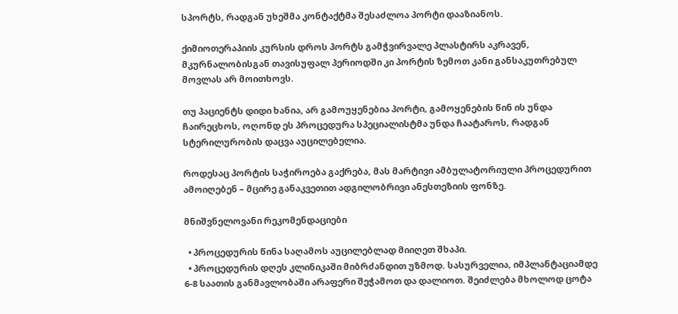სპორტს, რადგან უხეშმა კონტაქტმა შესაძლოა პორტი დააზიანოს.

ქიმიოთერაპიის კურსის დროს პორტს გამჭვირვალე პლასტირს აკრავენ, მკურნალობისგან თავისუფალ პერიოდში კი პორტის ზემოთ კანი განსაკუთრებულ მოვლას არ მოითხოვს.

თუ პაციენტს დიდი ხანია, არ გამოუყენებია პორტი, გამოყენების წინ ის უნდა ჩაირეცხოს, ოღონდ ეს პროცედურა სპეციალისტმა უნდა ჩაატაროს, რადგან სტერილურობის დაცვა აუცილებელია.

როდესაც პორტის საჭიროება გაქრება, მას მარტივი ამბულატორიული პროცედურით ამოიღებენ – მცირე განაკვეთით ადგილობრივი ანესთეზიის ფონზე.

მნიშვნელოვანი რეკომენდაციები

  • პროცედურის წინა საღამოს აუცილებლად მიიღეთ შხაპი.
  • პროცედურის დღეს კლინიკაში მიბრძანდით უზმოდ. სასურველია, იმპლანტაციამდე 6-8 საათის განმავლობაში არაფერი შეჭამოთ და დალიოთ. შეიძლება მხოლოდ ცოტა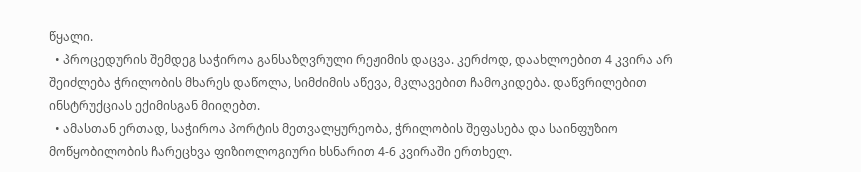წყალი.
  • პროცედურის შემდეგ საჭიროა განსაზღვრული რეჟიმის დაცვა. კერძოდ, დაახლოებით 4 კვირა არ შეიძლება ჭრილობის მხარეს დაწოლა, სიმძიმის აწევა, მკლავებით ჩამოკიდება. დაწვრილებით ინსტრუქციას ექიმისგან მიიღებთ.
  • ამასთან ერთად, საჭიროა პორტის მეთვალყურეობა, ჭრილობის შეფასება და საინფუზიო მოწყობილობის ჩარეცხვა ფიზიოლოგიური ხსნარით 4-6 კვირაში ერთხელ.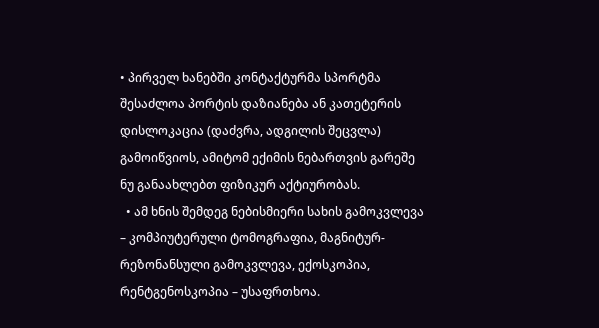• პირველ ხანებში კონტაქტურმა სპორტმა შესაძლოა პორტის დაზიანება ან კათეტერის დისლოკაცია (დაძვრა, ადგილის შეცვლა) გამოიწვიოს, ამიტომ ექიმის ნებართვის გარეშე ნუ განაახლებთ ფიზიკურ აქტიურობას.
  • ამ ხნის შემდეგ ნებისმიერი სახის გამოკვლევა – კომპიუტერული ტომოგრაფია, მაგნიტურ-რეზონანსული გამოკვლევა, ექოსკოპია, რენტგენოსკოპია – უსაფრთხოა.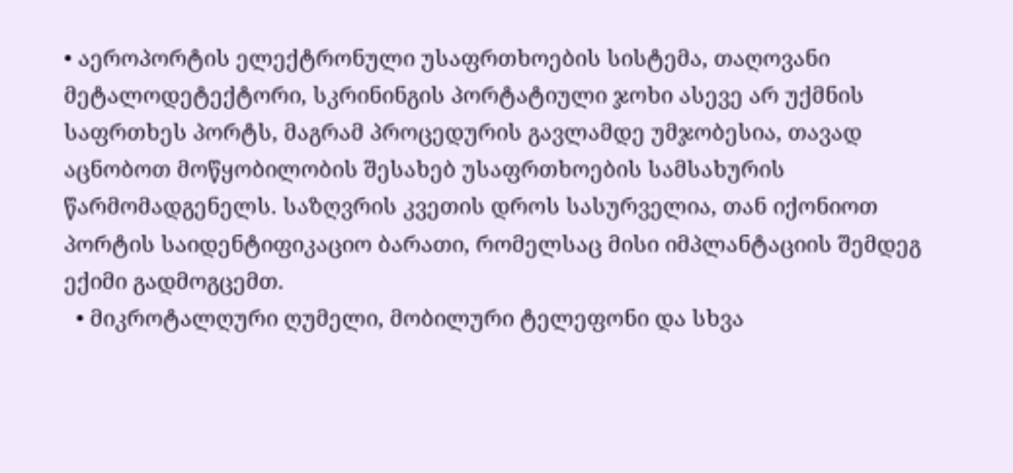• აეროპორტის ელექტრონული უსაფრთხოების სისტემა, თაღოვანი მეტალოდეტექტორი, სკრინინგის პორტატიული ჯოხი ასევე არ უქმნის საფრთხეს პორტს, მაგრამ პროცედურის გავლამდე უმჯობესია, თავად აცნობოთ მოწყობილობის შესახებ უსაფრთხოების სამსახურის წარმომადგენელს. საზღვრის კვეთის დროს სასურველია, თან იქონიოთ პორტის საიდენტიფიკაციო ბარათი, რომელსაც მისი იმპლანტაციის შემდეგ ექიმი გადმოგცემთ.
  • მიკროტალღური ღუმელი, მობილური ტელეფონი და სხვა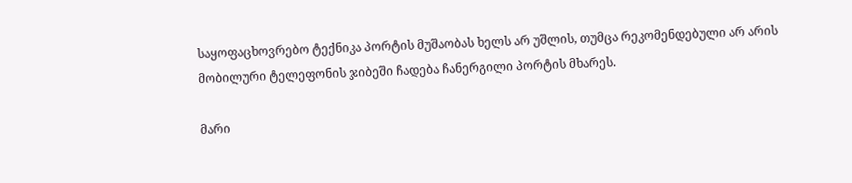საყოფაცხოვრებო ტექნიკა პორტის მუშაობას ხელს არ უშლის, თუმცა რეკომენდებული არ არის მობილური ტელეფონის ჯიბეში ჩადება ჩანერგილი პორტის მხარეს.

მარი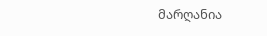მარღანია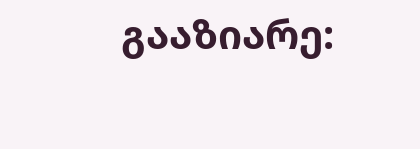გააზიარე: